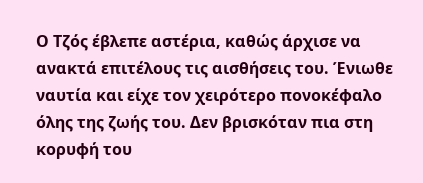Ο Τζός έβλεπε αστέρια, καθώς άρχισε να ανακτά επιτέλους τις αισθήσεις του. Ένιωθε ναυτία και είχε τον χειρότερο πονοκέφαλο όλης της ζωής του. Δεν βρισκόταν πια στη κορυφή του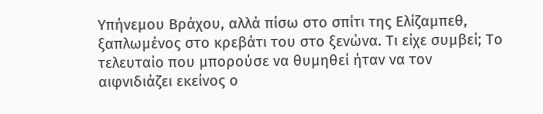Υπήνεμου Βράχου, αλλά πίσω στο σπίτι της Ελίζαμπεθ, ξαπλωμένος στο κρεβάτι του στο ξενώνα. Τι είχε συμβεί; Το τελευταίο που μπορούσε να θυμηθεί ήταν να τον αιφνιδιάζει εκείνος ο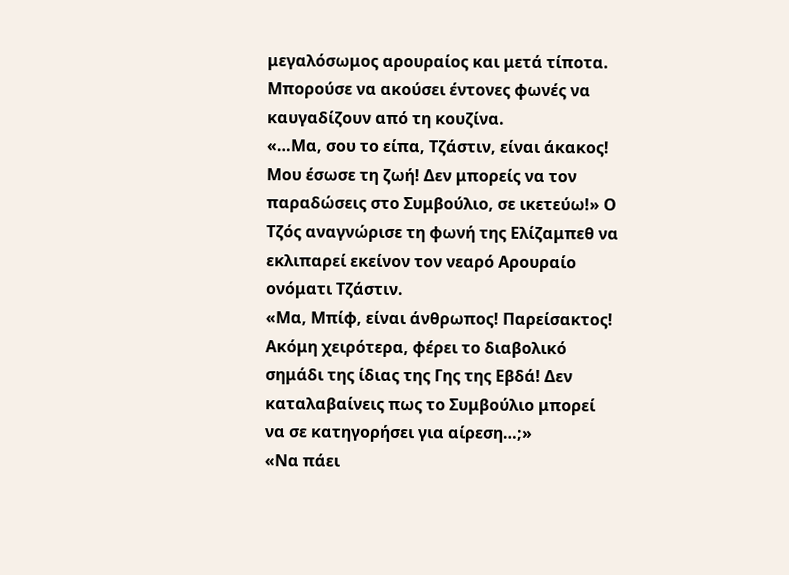μεγαλόσωμος αρουραίος και μετά τίποτα. Μπορούσε να ακούσει έντονες φωνές να καυγαδίζουν από τη κουζίνα.
«…Μα, σου το είπα, Τζάστιν, είναι άκακος! Μου έσωσε τη ζωή! Δεν μπορείς να τον παραδώσεις στο Συμβούλιο, σε ικετεύω!» Ο Τζός αναγνώρισε τη φωνή της Ελίζαμπεθ να εκλιπαρεί εκείνον τον νεαρό Αρουραίο ονόματι Τζάστιν.
«Μα, Μπίφ, είναι άνθρωπος! Παρείσακτος! Ακόμη χειρότερα, φέρει το διαβολικό σημάδι της ίδιας της Γης της Εβδά! Δεν καταλαβαίνεις πως το Συμβούλιο μπορεί να σε κατηγορήσει για αίρεση…;»
«Να πάει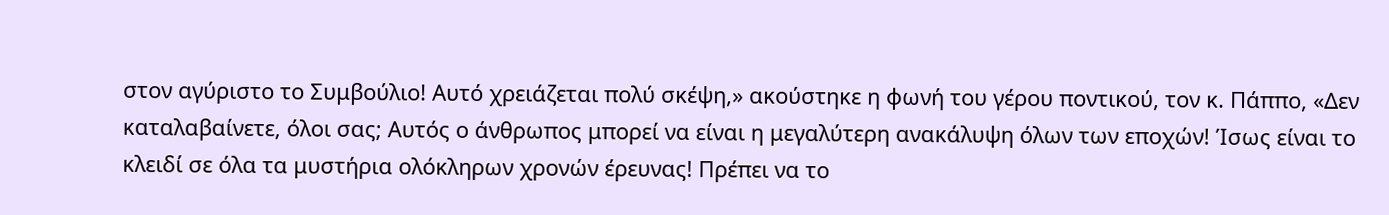στον αγύριστο το Συμβούλιο! Αυτό χρειάζεται πολύ σκέψη,» ακούστηκε η φωνή του γέρου ποντικού, τον κ. Πάππο, «Δεν καταλαβαίνετε, όλοι σας; Αυτός ο άνθρωπος μπορεί να είναι η μεγαλύτερη ανακάλυψη όλων των εποχών! Ίσως είναι το κλειδί σε όλα τα μυστήρια ολόκληρων χρονών έρευνας! Πρέπει να το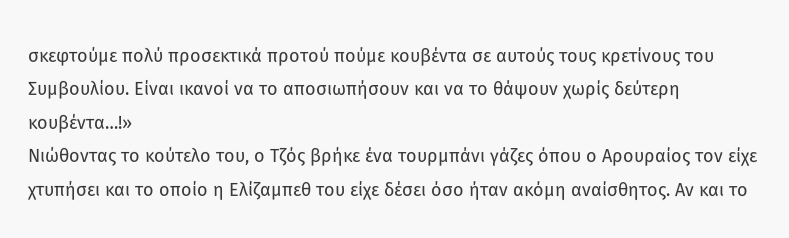σκεφτούμε πολύ προσεκτικά προτού πούμε κουβέντα σε αυτούς τους κρετίνους του Συμβουλίου. Είναι ικανοί να το αποσιωπήσουν και να το θάψουν χωρίς δεύτερη κουβέντα…!»
Νιώθοντας το κούτελο του, ο Τζός βρήκε ένα τουρμπάνι γάζες όπου ο Αρουραίος τον είχε χτυπήσει και το οποίο η Ελίζαμπεθ του είχε δέσει όσο ήταν ακόμη αναίσθητος. Αν και το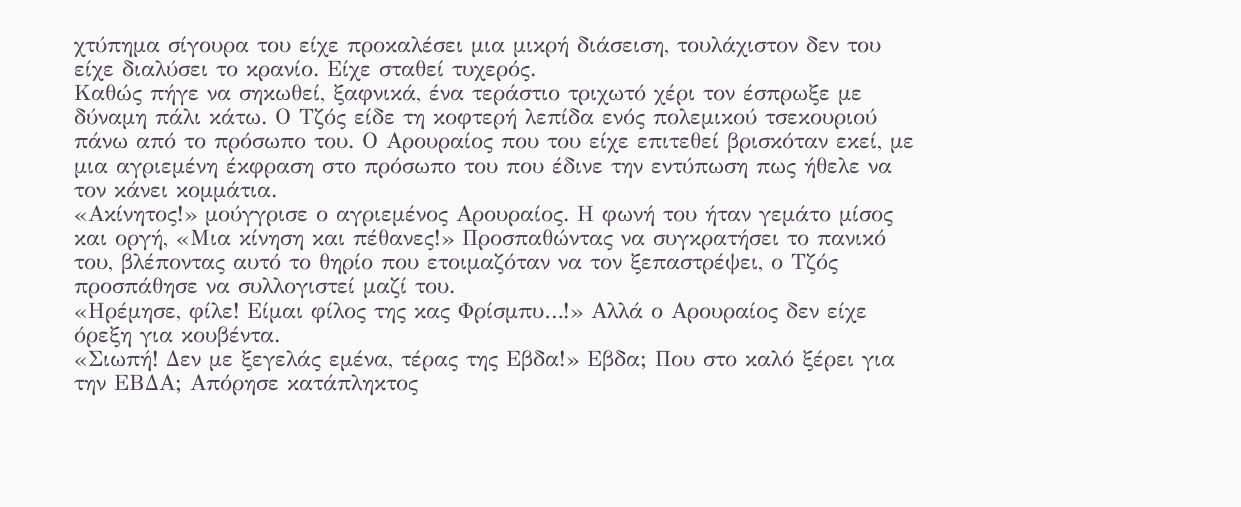χτύπημα σίγουρα του είχε προκαλέσει μια μικρή διάσειση, τουλάχιστον δεν του είχε διαλύσει το κρανίο. Είχε σταθεί τυχερός.
Καθώς πήγε να σηκωθεί, ξαφνικά, ένα τεράστιο τριχωτό χέρι τον έσπρωξε με δύναμη πάλι κάτω. Ο Τζός είδε τη κοφτερή λεπίδα ενός πολεμικού τσεκουριού πάνω από το πρόσωπο του. Ο Αρουραίος που του είχε επιτεθεί βρισκόταν εκεί, με μια αγριεμένη έκφραση στο πρόσωπο του που έδινε την εντύπωση πως ήθελε να τον κάνει κομμάτια.
«Ακίνητος!» μούγγρισε ο αγριεμένος Αρουραίος. Η φωνή του ήταν γεμάτο μίσος και οργή, «Μια κίνηση και πέθανες!» Προσπαθώντας να συγκρατήσει το πανικό του, βλέποντας αυτό το θηρίο που ετοιμαζόταν να τον ξεπαστρέψει, ο Τζός προσπάθησε να συλλογιστεί μαζί του.
«Ηρέμησε, φίλε! Είμαι φίλος της κας Φρίσμπυ…!» Αλλά ο Αρουραίος δεν είχε όρεξη για κουβέντα.
«Σιωπή! Δεν με ξεγελάς εμένα, τέρας της Εβδα!» Εβδα; Που στο καλό ξέρει για την ΕΒΔΑ; Απόρησε κατάπληκτος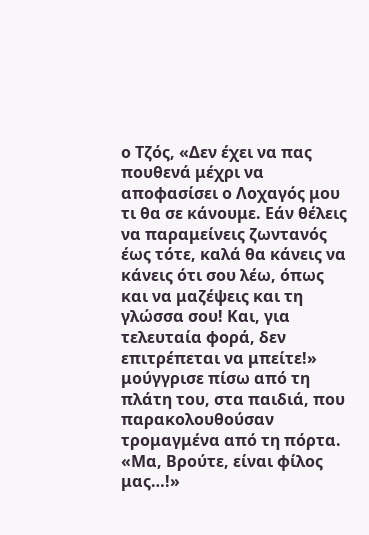ο Τζός, «Δεν έχει να πας πουθενά μέχρι να αποφασίσει ο Λοχαγός μου τι θα σε κάνουμε. Εάν θέλεις να παραμείνεις ζωντανός έως τότε, καλά θα κάνεις να κάνεις ότι σου λέω, όπως και να μαζέψεις και τη γλώσσα σου! Και, για τελευταία φορά, δεν επιτρέπεται να μπείτε!» μούγγρισε πίσω από τη πλάτη του, στα παιδιά, που παρακολουθούσαν τρομαγμένα από τη πόρτα.
«Μα, Βρούτε, είναι φίλος μας…!»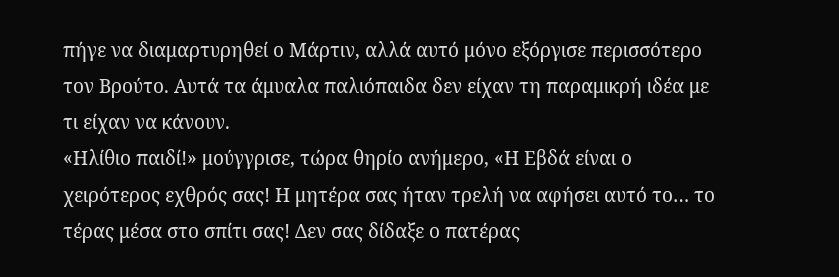πήγε να διαμαρτυρηθεί ο Μάρτιν, αλλά αυτό μόνο εξόργισε περισσότερο τον Βρούτο. Αυτά τα άμυαλα παλιόπαιδα δεν είχαν τη παραμικρή ιδέα με τι είχαν να κάνουν.
«Ηλίθιο παιδί!» μούγγρισε, τώρα θηρίο ανήμερο, «Η Εβδά είναι ο χειρότερος εχθρός σας! Η μητέρα σας ήταν τρελή να αφήσει αυτό το… το τέρας μέσα στο σπίτι σας! Δεν σας δίδαξε ο πατέρας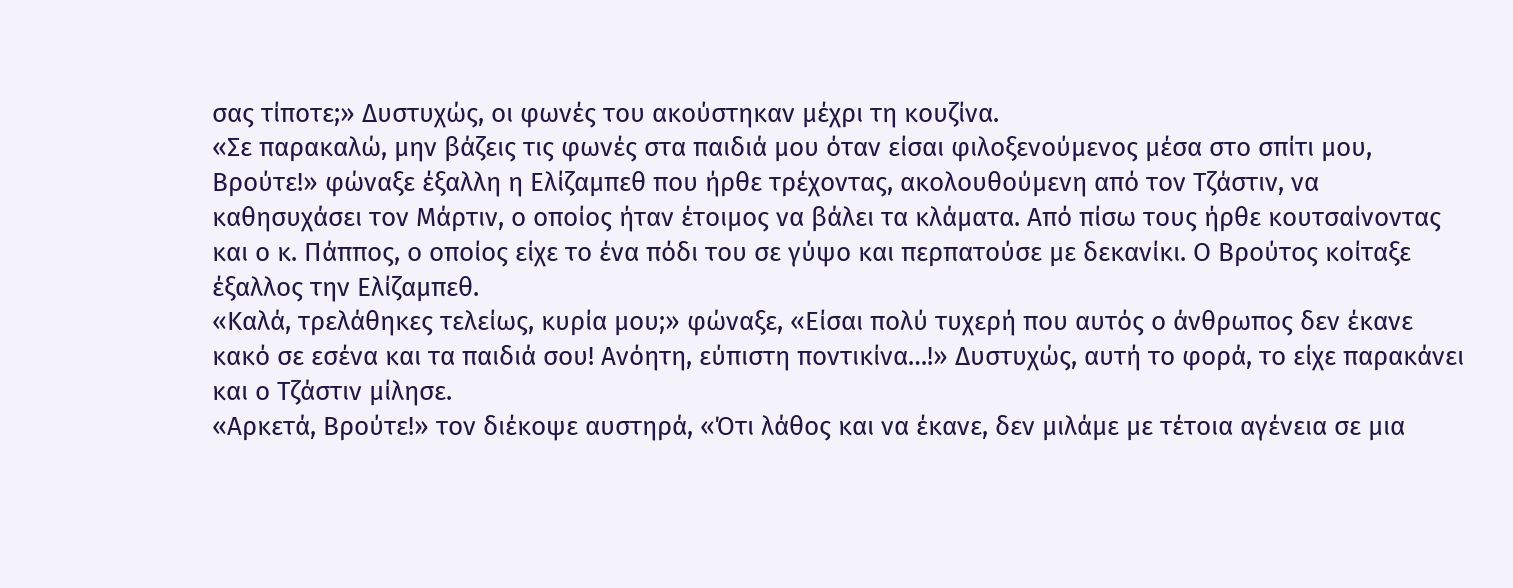σας τίποτε;» Δυστυχώς, οι φωνές του ακούστηκαν μέχρι τη κουζίνα.
«Σε παρακαλώ, μην βάζεις τις φωνές στα παιδιά μου όταν είσαι φιλοξενούμενος μέσα στο σπίτι μου, Βρούτε!» φώναξε έξαλλη η Ελίζαμπεθ που ήρθε τρέχοντας, ακολουθούμενη από τον Τζάστιν, να καθησυχάσει τον Μάρτιν, ο οποίος ήταν έτοιμος να βάλει τα κλάματα. Από πίσω τους ήρθε κουτσαίνοντας και ο κ. Πάππος, ο οποίος είχε το ένα πόδι του σε γύψο και περπατούσε με δεκανίκι. Ο Βρούτος κοίταξε έξαλλος την Ελίζαμπεθ.
«Καλά, τρελάθηκες τελείως, κυρία μου;» φώναξε, «Είσαι πολύ τυχερή που αυτός ο άνθρωπος δεν έκανε κακό σε εσένα και τα παιδιά σου! Ανόητη, εύπιστη ποντικίνα…!» Δυστυχώς, αυτή το φορά, το είχε παρακάνει και ο Τζάστιν μίλησε.
«Αρκετά, Βρούτε!» τον διέκοψε αυστηρά, «Ότι λάθος και να έκανε, δεν μιλάμε με τέτοια αγένεια σε μια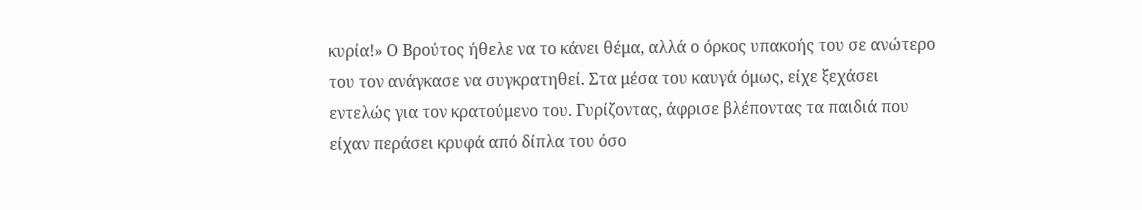κυρία!» Ο Βρούτος ήθελε να το κάνει θέμα, αλλά ο όρκος υπακοής του σε ανώτερο του τον ανάγκασε να συγκρατηθεί. Στα μέσα του καυγά όμως, είχε ξεχάσει εντελώς για τον κρατούμενο του. Γυρίζοντας, άφρισε βλέποντας τα παιδιά που είχαν περάσει κρυφά από δίπλα του όσο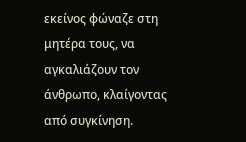εκείνος φώναζε στη μητέρα τους, να αγκαλιάζουν τον άνθρωπο, κλαίγοντας από συγκίνηση.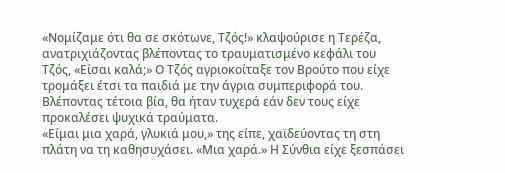«Νομίζαμε ότι θα σε σκότωνε, Τζός!» κλαψούρισε η Τερέζα, ανατριχιάζοντας βλέποντας το τραυματισμένο κεφάλι του Τζός, «Είσαι καλά;» Ο Τζός αγριοκοίταξε τον Βρούτο που είχε τρομάξει έτσι τα παιδιά με την άγρια συμπεριφορά του. Βλέποντας τέτοια βία, θα ήταν τυχερά εάν δεν τους είχε προκαλέσει ψυχικά τραύματα.
«Είμαι μια χαρά, γλυκιά μου,» της είπε, χαϊδεύοντας τη στη πλάτη να τη καθησυχάσει. «Μια χαρά.» Η Σύνθια είχε ξεσπάσει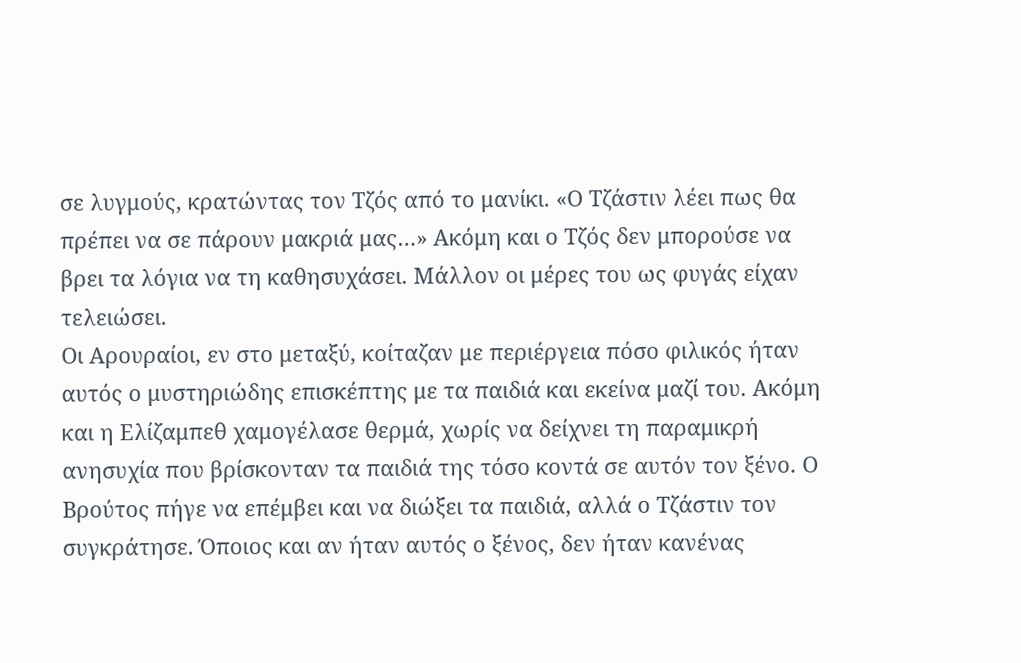σε λυγμούς, κρατώντας τον Τζός από το μανίκι. «Ο Τζάστιν λέει πως θα πρέπει να σε πάρουν μακριά μας…» Ακόμη και ο Τζός δεν μπορούσε να βρει τα λόγια να τη καθησυχάσει. Μάλλον οι μέρες του ως φυγάς είχαν τελειώσει.
Οι Αρουραίοι, εν στο μεταξύ, κοίταζαν με περιέργεια πόσο φιλικός ήταν αυτός ο μυστηριώδης επισκέπτης με τα παιδιά και εκείνα μαζί του. Ακόμη και η Ελίζαμπεθ χαμογέλασε θερμά, χωρίς να δείχνει τη παραμικρή ανησυχία που βρίσκονταν τα παιδιά της τόσο κοντά σε αυτόν τον ξένο. Ο Βρούτος πήγε να επέμβει και να διώξει τα παιδιά, αλλά ο Τζάστιν τον συγκράτησε. Όποιος και αν ήταν αυτός ο ξένος, δεν ήταν κανένας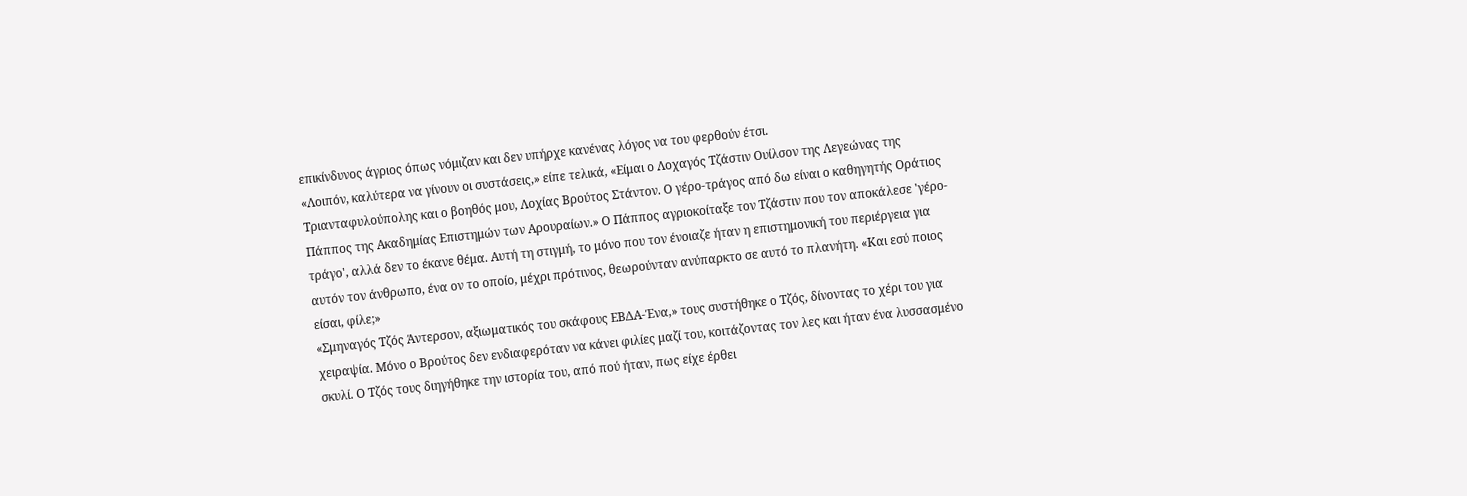επικίνδυνος άγριος όπως νόμιζαν και δεν υπήρχε κανένας λόγος να του φερθούν έτσι.
«Λοιπόν, καλύτερα να γίνουν οι συστάσεις,» είπε τελικά, «Είμαι ο Λοχαγός Τζάστιν Ουίλσον της Λεγεώνας της Τριανταφυλούπολης και ο βοηθός μου, Λοχίας Βρούτος Στάντον. Ο γέρο-τράγος από δω είναι ο καθηγητής Οράτιος Πάππος της Ακαδημίας Επιστημών των Αρουραίων.» Ο Πάππος αγριοκοίταξε τον Τζάστιν που τον αποκάλεσε 'γέρο-τράγο', αλλά δεν το έκανε θέμα. Αυτή τη στιγμή, το μόνο που τον ένοιαζε ήταν η επιστημονική του περιέργεια για αυτόν τον άνθρωπο, ένα ον το οποίο, μέχρι πρότινος, θεωρούνταν ανύπαρκτο σε αυτό το πλανήτη. «Και εσύ ποιος είσαι, φίλε;»
«Σμηναγός Τζός Άντερσον, αξιωματικός του σκάφους ΕΒΔΑ-Ένα,» τους συστήθηκε ο Τζός, δίνοντας το χέρι του για χειραψία. Μόνο ο Βρούτος δεν ενδιαφερόταν να κάνει φιλίες μαζί του, κοιτάζοντας τον λες και ήταν ένα λυσσασμένο σκυλί. Ο Τζός τους διηγήθηκε την ιστορία του, από πού ήταν, πως είχε έρθει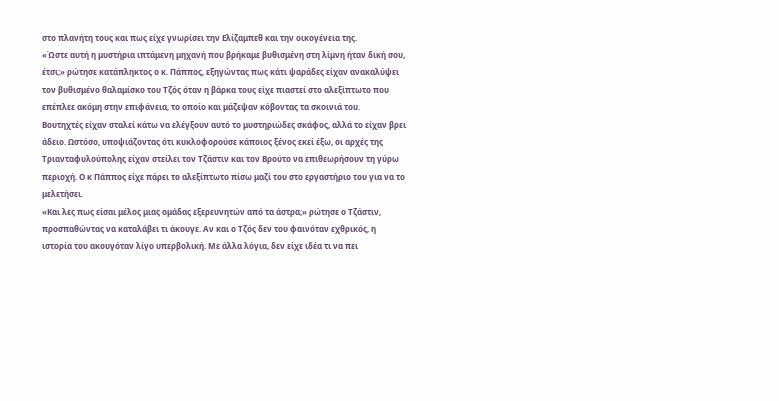στο πλανήτη τους και πως είχε γνωρίσει την Ελίζαμπεθ και την οικογένεια της.
«Ώστε αυτή η μυστήρια ιπτάμενη μηχανή που βρήκαμε βυθισμένη στη λίμνη ήταν δική σου, έτσι;» ρώτησε κατάπληκτος ο κ. Πάππος, εξηγώντας πως κάτι ψαράδες είχαν ανακαλύψει τον βυθισμένο θαλαμίσκο του Τζός όταν η βάρκα τους είχε πιαστεί στο αλεξίπτωτο που επέπλεε ακόμη στην επιφάνεια, το οποίο και μάζεψαν κόβοντας τα σκοινιά του.
Βουτηχτές είχαν σταλεί κάτω να ελέγξουν αυτό το μυστηριώδες σκάφος, αλλά το είχαν βρει άδειο. Ωστόσο, υποψιάζοντας ότι κυκλοφορούσε κάποιος ξένος εκεί έξω, οι αρχές της Τριανταφυλούπολης είχαν στείλει τον Τζάστιν και τον Βρούτο να επιθεωρήσουν τη γύρω περιοχή. Ο κ Πάππος είχε πάρει το αλεξίπτωτο πίσω μαζί του στο εργαστήριο του για να το μελετήσει.
«Και λες πως είσαι μέλος μιας ομάδας εξερευνητών από τα άστρα;» ρώτησε ο Τζάστιν, προσπαθώντας να καταλάβει τι άκουγε. Αν και ο Τζός δεν του φαινόταν εχθρικός, η ιστορία του ακουγόταν λίγο υπερβολική. Με άλλα λόγια, δεν είχε ιδέα τι να πει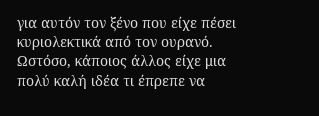για αυτόν τον ξένο που είχε πέσει κυριολεκτικά από τον ουρανό. Ωστόσο, κάποιος άλλος είχε μια πολύ καλή ιδέα τι έπρεπε να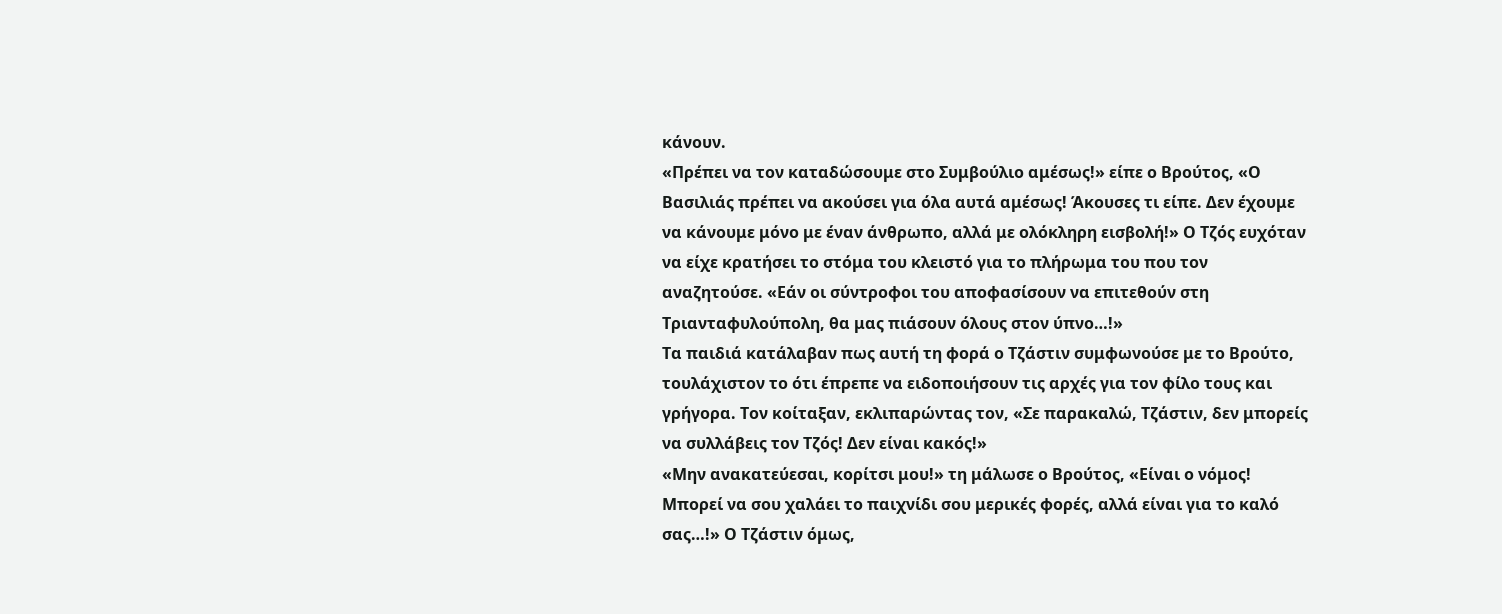κάνουν.
«Πρέπει να τον καταδώσουμε στο Συμβούλιο αμέσως!» είπε ο Βρούτος, «Ο Βασιλιάς πρέπει να ακούσει για όλα αυτά αμέσως! Άκουσες τι είπε. Δεν έχουμε να κάνουμε μόνο με έναν άνθρωπο, αλλά με ολόκληρη εισβολή!» Ο Τζός ευχόταν να είχε κρατήσει το στόμα του κλειστό για το πλήρωμα του που τον αναζητούσε. «Εάν οι σύντροφοι του αποφασίσουν να επιτεθούν στη Τριανταφυλούπολη, θα μας πιάσουν όλους στον ύπνο…!»
Τα παιδιά κατάλαβαν πως αυτή τη φορά ο Τζάστιν συμφωνούσε με το Βρούτο, τουλάχιστον το ότι έπρεπε να ειδοποιήσουν τις αρχές για τον φίλο τους και γρήγορα. Τον κοίταξαν, εκλιπαρώντας τον, «Σε παρακαλώ, Τζάστιν, δεν μπορείς να συλλάβεις τον Τζός! Δεν είναι κακός!»
«Μην ανακατεύεσαι, κορίτσι μου!» τη μάλωσε ο Βρούτος, «Είναι ο νόμος! Μπορεί να σου χαλάει το παιχνίδι σου μερικές φορές, αλλά είναι για το καλό σας…!» Ο Τζάστιν όμως,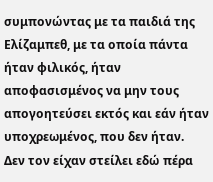συμπονώντας με τα παιδιά της Ελίζαμπεθ, με τα οποία πάντα ήταν φιλικός, ήταν αποφασισμένος να μην τους απογοητεύσει εκτός και εάν ήταν υποχρεωμένος, που δεν ήταν.
Δεν τον είχαν στείλει εδώ πέρα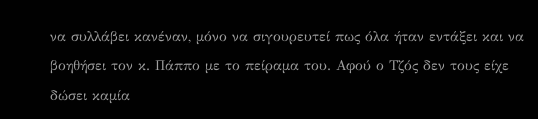να συλλάβει κανέναν, μόνο να σιγουρευτεί πως όλα ήταν εντάξει και να βοηθήσει τον κ. Πάππο με το πείραμα του. Αφού ο Τζός δεν τους είχε δώσει καμία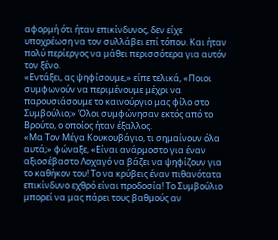αφορμή ότι ήταν επικίνδυνος, δεν είχε υποχρέωση να τον συλλάβει επί τόπου. Και ήταν πολύ περίεργος να μάθει περισσότερα για αυτόν τον ξένο.
«Εντάξει, ας ψηφίσουμε,» είπε τελικά, «Ποιοι συμφωνούν να περιμένουμε μέχρι να παρουσιάσουμε το καινούργιο μας φίλο στο Συμβούλιο;» Όλοι συμφώνησαν εκτός από το Βρούτο, ο οποίος ήταν έξαλλος.
«Μα Τον Μέγα Κουκουβάγιο, τι σημαίνουν όλα αυτά;» φώναξε, «Είναι ανάρμοστο για έναν αξιοσέβαστο Λοχαγό να βάζει να ψηφίζουν για το καθήκον του! Το να κρύβεις έναν πιθανότατα επικίνδυνο εχθρό είναι προδοσία! Το Συμβούλιο μπορεί να μας πάρει τους βαθμούς αν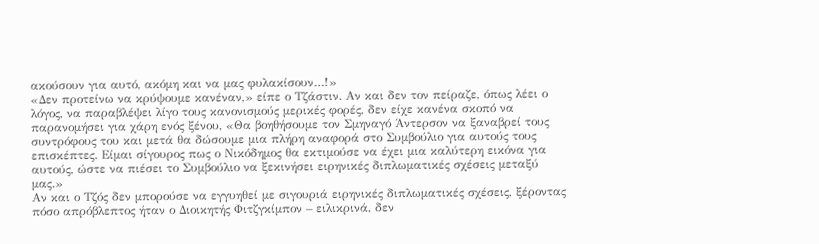ακούσουν για αυτό, ακόμη και να μας φυλακίσουν…!»
«Δεν προτείνω να κρύψουμε κανέναν,» είπε ο Τζάστιν. Αν και δεν τον πείραζε, όπως λέει ο λόγος, να παραβλέψει λίγο τους κανονισμούς μερικές φορές, δεν είχε κανένα σκοπό να παρανομήσει για χάρη ενός ξένου, «Θα βοηθήσουμε τον Σμηναγό Άντερσον να ξαναβρεί τους συντρόφους του και μετά θα δώσουμε μια πλήρη αναφορά στο Συμβούλιο για αυτούς τους επισκέπτες. Είμαι σίγουρος πως ο Νικόδημος θα εκτιμούσε να έχει μια καλύτερη εικόνα για αυτούς, ώστε να πιέσει το Συμβούλιο να ξεκινήσει ειρηνικές διπλωματικές σχέσεις μεταξύ μας.»
Αν και ο Τζός δεν μπορούσε να εγγυηθεί με σιγουριά ειρηνικές διπλωματικές σχέσεις, ξέροντας πόσο απρόβλεπτος ήταν ο Διοικητής Φιτζγκίμπον – ειλικρινά, δεν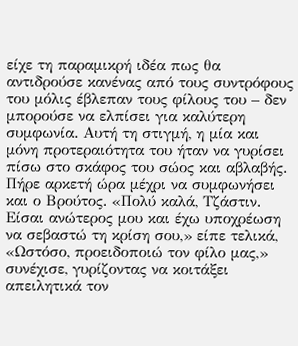είχε τη παραμικρή ιδέα πως θα αντιδρούσε κανένας από τους συντρόφους του μόλις έβλεπαν τους φίλους του – δεν μπορούσε να ελπίσει για καλύτερη συμφωνία. Αυτή τη στιγμή, η μία και μόνη προτεραιότητα του ήταν να γυρίσει πίσω στο σκάφος του σώος και αβλαβής.
Πήρε αρκετή ώρα μέχρι να συμφωνήσει και ο Βρούτος. «Πολύ καλά, Τζάστιν. Είσαι ανώτερος μου και έχω υποχρέωση να σεβαστώ τη κρίση σου,» είπε τελικά, «Ωστόσο, προειδοποιώ τον φίλο μας,» συνέχισε, γυρίζοντας να κοιτάξει απειλητικά τον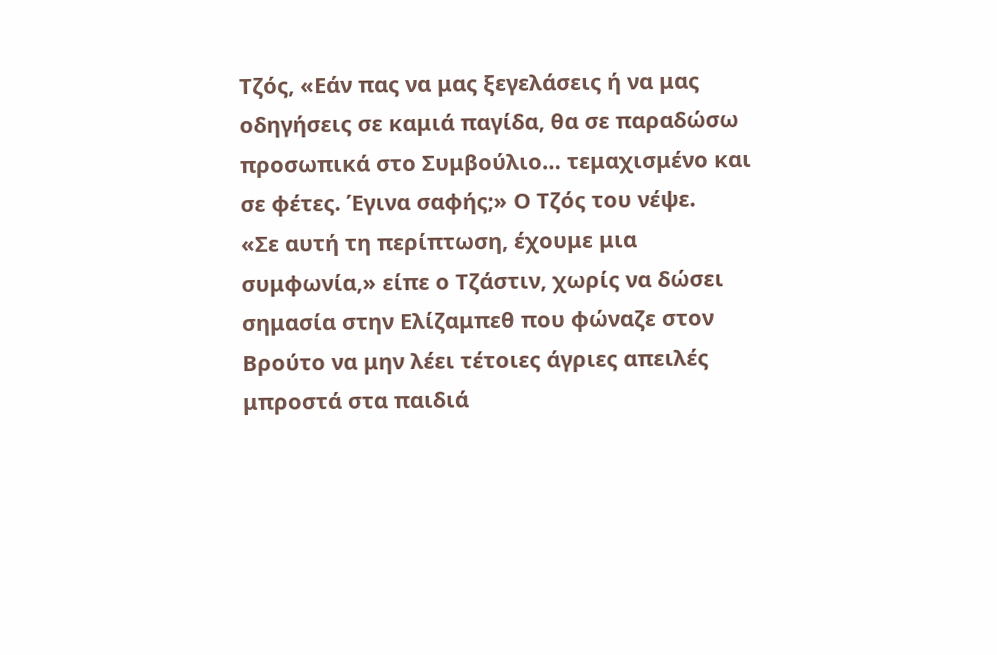Τζός, «Εάν πας να μας ξεγελάσεις ή να μας οδηγήσεις σε καμιά παγίδα, θα σε παραδώσω προσωπικά στο Συμβούλιο… τεμαχισμένο και σε φέτες. Έγινα σαφής;» Ο Τζός του νέψε.
«Σε αυτή τη περίπτωση, έχουμε μια συμφωνία,» είπε ο Τζάστιν, χωρίς να δώσει σημασία στην Ελίζαμπεθ που φώναζε στον Βρούτο να μην λέει τέτοιες άγριες απειλές μπροστά στα παιδιά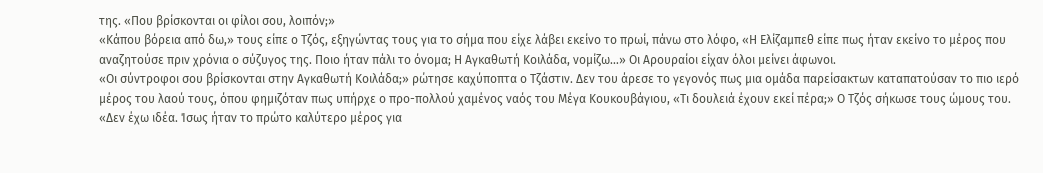της. «Που βρίσκονται οι φίλοι σου, λοιπόν;»
«Κάπου βόρεια από δω,» τους είπε ο Τζός, εξηγώντας τους για το σήμα που είχε λάβει εκείνο το πρωί, πάνω στο λόφο, «Η Ελίζαμπεθ είπε πως ήταν εκείνο το μέρος που αναζητούσε πριν χρόνια ο σύζυγος της. Ποιο ήταν πάλι το όνομα; Η Αγκαθωτή Κοιλάδα, νομίζω…» Οι Αρουραίοι είχαν όλοι μείνει άφωνοι.
«Οι σύντροφοι σου βρίσκονται στην Αγκαθωτή Κοιλάδα;» ρώτησε καχύποπτα ο Τζάστιν. Δεν του άρεσε το γεγονός πως μια ομάδα παρείσακτων καταπατούσαν το πιο ιερό μέρος του λαού τους, όπου φημιζόταν πως υπήρχε ο προ-πολλού χαμένος ναός του Μέγα Κουκουβάγιου, «Τι δουλειά έχουν εκεί πέρα;» Ο Τζός σήκωσε τους ώμους του.
«Δεν έχω ιδέα. Ίσως ήταν το πρώτο καλύτερο μέρος για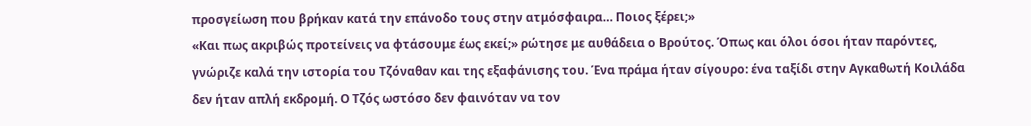προσγείωση που βρήκαν κατά την επάνοδο τους στην ατμόσφαιρα… Ποιος ξέρει;»
«Και πως ακριβώς προτείνεις να φτάσουμε έως εκεί;» ρώτησε με αυθάδεια ο Βρούτος. Όπως και όλοι όσοι ήταν παρόντες, γνώριζε καλά την ιστορία του Τζόναθαν και της εξαφάνισης του. Ένα πράμα ήταν σίγουρο: ένα ταξίδι στην Αγκαθωτή Κοιλάδα δεν ήταν απλή εκδρομή. Ο Τζός ωστόσο δεν φαινόταν να τον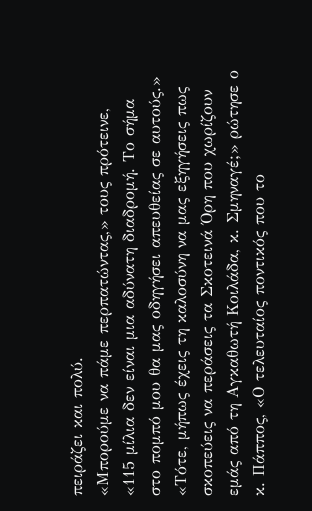πειράζει και πολύ.
«Μπορούμε να πάμε περπατώντας,» τους πρότεινε, «115 μίλια δεν είναι μια αδύνατη διαδρομή. Το σήμα στο πομπό μου θα μας οδηγήσει απευθείας σε αυτούς.»
«Τότε, μήπως έχεις τη καλοσύνη να μας εξηγήσεις πως σκοπεύεις να περάσεις τα Σκοτεινά Όρη που χωρίζουν εμάς από τη Αγκαθωτή Κοιλάδα, κ. Σμηναγέ;» ρώτησε ο κ. Πάππος, «Ο τελευταίος ποντικός που το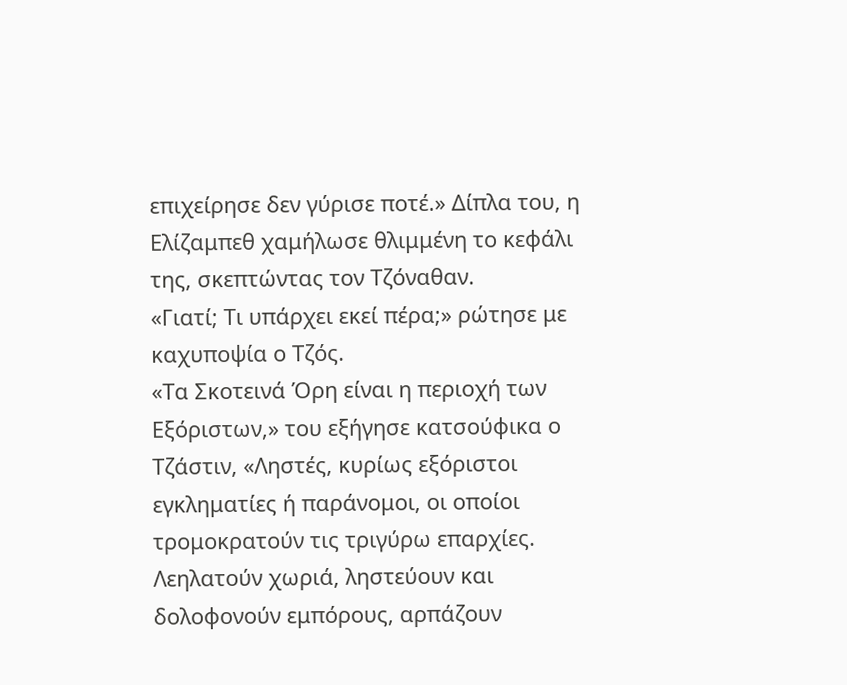επιχείρησε δεν γύρισε ποτέ.» Δίπλα του, η Ελίζαμπεθ χαμήλωσε θλιμμένη το κεφάλι της, σκεπτώντας τον Τζόναθαν.
«Γιατί; Τι υπάρχει εκεί πέρα;» ρώτησε με καχυποψία ο Τζός.
«Τα Σκοτεινά Όρη είναι η περιοχή των Εξόριστων,» του εξήγησε κατσούφικα ο Τζάστιν, «Ληστές, κυρίως εξόριστοι εγκληματίες ή παράνομοι, οι οποίοι τρομοκρατούν τις τριγύρω επαρχίες. Λεηλατούν χωριά, ληστεύουν και δολοφονούν εμπόρους, αρπάζουν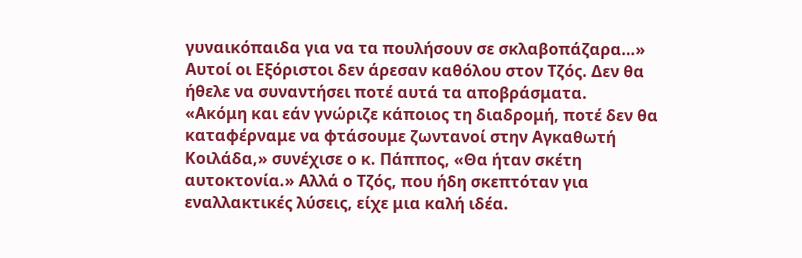γυναικόπαιδα για να τα πουλήσουν σε σκλαβοπάζαρα…» Αυτοί οι Εξόριστοι δεν άρεσαν καθόλου στον Τζός. Δεν θα ήθελε να συναντήσει ποτέ αυτά τα αποβράσματα.
«Ακόμη και εάν γνώριζε κάποιος τη διαδρομή, ποτέ δεν θα καταφέρναμε να φτάσουμε ζωντανοί στην Αγκαθωτή Κοιλάδα,» συνέχισε ο κ. Πάππος, «Θα ήταν σκέτη αυτοκτονία.» Αλλά ο Τζός, που ήδη σκεπτόταν για εναλλακτικές λύσεις, είχε μια καλή ιδέα.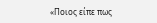«Ποιος είπε πως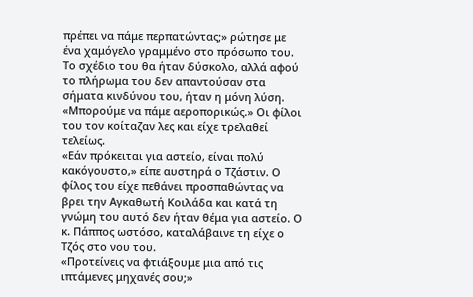πρέπει να πάμε περπατώντας;» ρώτησε με ένα χαμόγελο γραμμένο στο πρόσωπο του. Το σχέδιο του θα ήταν δύσκολο, αλλά αφού το πλήρωμα του δεν απαντούσαν στα σήματα κινδύνου του, ήταν η μόνη λύση. «Μπορούμε να πάμε αεροπορικώς.» Οι φίλοι του τον κοίταζαν λες και είχε τρελαθεί τελείως.
«Εάν πρόκειται για αστείο, είναι πολύ κακόγουστο,» είπε αυστηρά ο Τζάστιν. Ο φίλος του είχε πεθάνει προσπαθώντας να βρει την Αγκαθωτή Κοιλάδα και κατά τη γνώμη του αυτό δεν ήταν θέμα για αστείο. Ο κ. Πάππος ωστόσο, καταλάβαινε τη είχε ο Τζός στο νου του.
«Προτείνεις να φτιάξουμε μια από τις ιπτάμενες μηχανές σου;»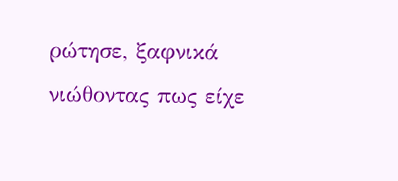ρώτησε, ξαφνικά νιώθοντας πως είχε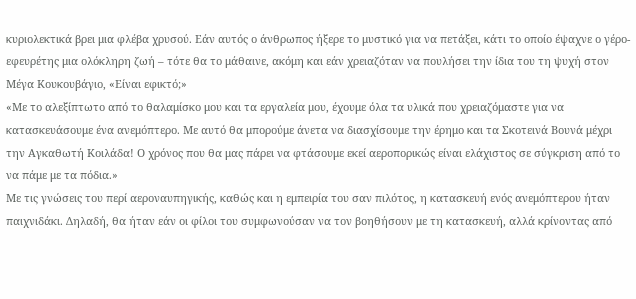κυριολεκτικά βρει μια φλέβα χρυσού. Εάν αυτός ο άνθρωπος ήξερε το μυστικό για να πετάξει, κάτι το οποίο έψαχνε ο γέρο-εφευρέτης μια ολόκληρη ζωή – τότε θα το μάθαινε, ακόμη και εάν χρειαζόταν να πουλήσει την ίδια του τη ψυχή στον Μέγα Κουκουβάγιο, «Είναι εφικτό;»
«Με το αλεξίπτωτο από το θαλαμίσκο μου και τα εργαλεία μου, έχουμε όλα τα υλικά που χρειαζόμαστε για να κατασκευάσουμε ένα ανεμόπτερο. Με αυτό θα μπορούμε άνετα να διασχίσουμε την έρημο και τα Σκοτεινά Βουνά μέχρι την Αγκαθωτή Κοιλάδα! Ο χρόνος που θα μας πάρει να φτάσουμε εκεί αεροπορικώς είναι ελάχιστος σε σύγκριση από το να πάμε με τα πόδια.»
Με τις γνώσεις του περί αεροναυπηγικής, καθώς και η εμπειρία του σαν πιλότος, η κατασκευή ενός ανεμόπτερου ήταν παιχνιδάκι. Δηλαδή, θα ήταν εάν οι φίλοι του συμφωνούσαν να τον βοηθήσουν με τη κατασκευή, αλλά κρίνοντας από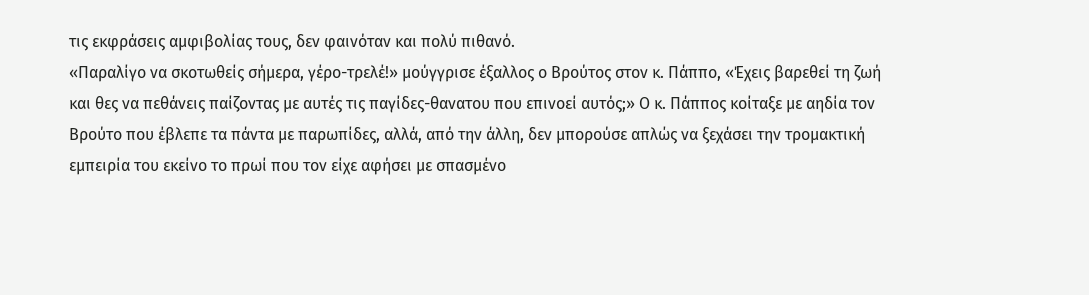τις εκφράσεις αμφιβολίας τους, δεν φαινόταν και πολύ πιθανό.
«Παραλίγο να σκοτωθείς σήμερα, γέρο-τρελέ!» μούγγρισε έξαλλος ο Βρούτος στον κ. Πάππο, «Έχεις βαρεθεί τη ζωή και θες να πεθάνεις παίζοντας με αυτές τις παγίδες-θανατου που επινοεί αυτός;» Ο κ. Πάππος κοίταξε με αηδία τον Βρούτο που έβλεπε τα πάντα με παρωπίδες, αλλά, από την άλλη, δεν μπορούσε απλώς να ξεχάσει την τρομακτική εμπειρία του εκείνο το πρωί που τον είχε αφήσει με σπασμένο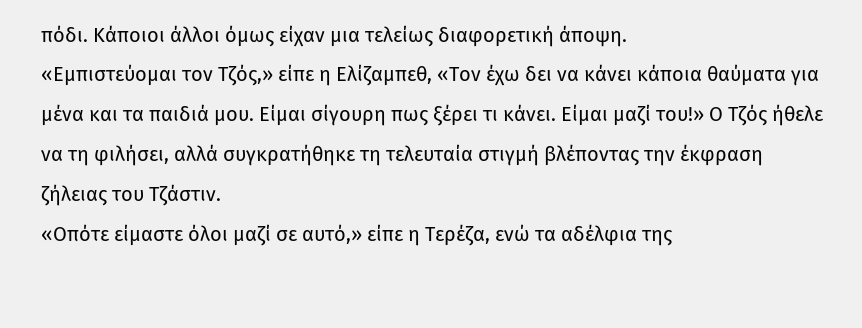πόδι. Κάποιοι άλλοι όμως είχαν μια τελείως διαφορετική άποψη.
«Εμπιστεύομαι τον Τζός,» είπε η Ελίζαμπεθ, «Τον έχω δει να κάνει κάποια θαύματα για μένα και τα παιδιά μου. Είμαι σίγουρη πως ξέρει τι κάνει. Είμαι μαζί του!» Ο Τζός ήθελε να τη φιλήσει, αλλά συγκρατήθηκε τη τελευταία στιγμή βλέποντας την έκφραση ζήλειας του Τζάστιν.
«Οπότε είμαστε όλοι μαζί σε αυτό,» είπε η Τερέζα, ενώ τα αδέλφια της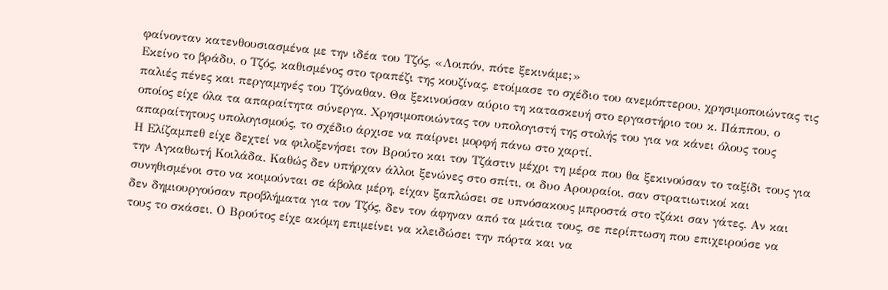φαίνονταν κατενθουσιασμένα με την ιδέα του Τζός, «Λοιπόν, πότε ξεκινάμε;»
Εκείνο το βράδυ, ο Τζός, καθισμένος στο τραπέζι της κουζίνας, ετοίμασε το σχέδιο του ανεμόπτερου, χρησιμοποιώντας τις παλιές πένες και περγαμηνές του Τζόναθαν. Θα ξεκινούσαν αύριο τη κατασκευή στο εργαστήριο του κ. Πάππου, ο οποίος είχε όλα τα απαραίτητα σύνεργα. Χρησιμοποιώντας τον υπολογιστή της στολής του για να κάνει όλους τους απαραίτητους υπολογισμούς, το σχέδιο άρχισε να παίρνει μορφή πάνω στο χαρτί.
Η Ελίζαμπεθ είχε δεχτεί να φιλοξενήσει τον Βρούτο και τον Τζάστιν μέχρι τη μέρα που θα ξεκινούσαν το ταξίδι τους για την Αγκαθωτή Κοιλάδα. Καθώς δεν υπήρχαν άλλοι ξενώνες στο σπίτι, οι δυο Αρουραίοι, σαν στρατιωτικοί και συνηθισμένοι στο να κοιμούνται σε άβολα μέρη, είχαν ξαπλώσει σε υπνόσακους μπροστά στο τζάκι σαν γάτες. Αν και δεν δημιουργούσαν προβλήματα για τον Τζός, δεν τον άφηναν από τα μάτια τους, σε περίπτωση που επιχειρούσε να τους το σκάσει. Ο Βρούτος είχε ακόμη επιμείνει να κλειδώσει την πόρτα και να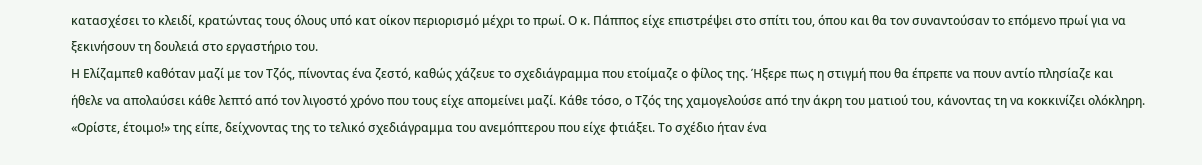κατασχέσει το κλειδί, κρατώντας τους όλους υπό κατ οίκον περιορισμό μέχρι το πρωί. Ο κ. Πάππος είχε επιστρέψει στο σπίτι του, όπου και θα τον συναντούσαν το επόμενο πρωί για να ξεκινήσουν τη δουλειά στο εργαστήριο του.
Η Ελίζαμπεθ καθόταν μαζί με τον Τζός, πίνοντας ένα ζεστό, καθώς χάζευε το σχεδιάγραμμα που ετοίμαζε ο φίλος της. Ήξερε πως η στιγμή που θα έπρεπε να πουν αντίο πλησίαζε και ήθελε να απολαύσει κάθε λεπτό από τον λιγοστό χρόνο που τους είχε απομείνει μαζί. Κάθε τόσο, ο Τζός της χαμογελούσε από την άκρη του ματιού του, κάνοντας τη να κοκκινίζει ολόκληρη.
«Ορίστε, έτοιμο!» της είπε, δείχνοντας της το τελικό σχεδιάγραμμα του ανεμόπτερου που είχε φτιάξει. Το σχέδιο ήταν ένα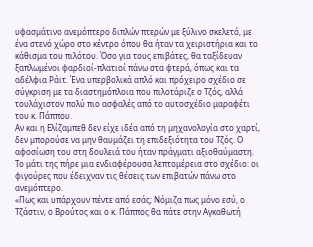υφασμάτινο ανεμόπτερο διπλών πτερών με ξύλινο σκελετό, με ένα στενό χώρο στο κέντρο όπου θα ήταν τα χειριστήρια και το κάθισμα του πιλότου. Όσο για τους επιβάτες, θα ταξίδευαν ξαπλωμένοι φαρδιοί-πλατιοί πάνω στα φτερά, όπως και τα αδέλφια Ράιτ. Ένα υπερβολικά απλό και πρόχειρο σχέδιο σε σύγκριση με τα διαστημόπλοια που πιλοτάριζε ο Τζός, αλλά τουλάχιστον πολύ πιο ασφαλές από το αυτοσχέδιο μαραφέτι του κ. Πάππου.
Αν και η Ελίζαμπεθ δεν είχε ιδέα από τη μηχανολογία στο χαρτί, δεν μπορούσε να μην θαυμάζει τη επιδεξιότητα του Τζός. Ο αφοσίωση του στη δουλειά του ήταν πράγματι αξιοθαύμαστη. Το μάτι της πήρε μια ενδιαφέρουσα λεπτομέρεια στο σχέδιο: οι φιγούρες που έδειχναν τις θέσεις των επιβατών πάνω στο ανεμόπτερο.
«Πως και υπάρχουν πέντε από εσάς; Νόμιζα πως μόνο εσύ, ο Τζάστιν, ο Βρούτος και ο κ. Πάππος θα πάτε στην Αγκαθωτή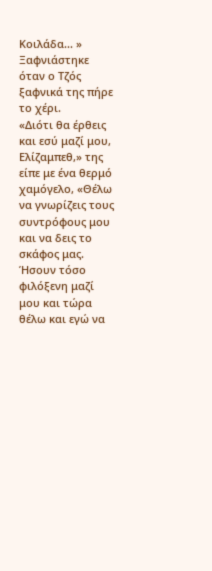Κοιλάδα... » Ξαφνιάστηκε όταν ο Τζός ξαφνικά της πήρε το χέρι.
«Διότι θα έρθεις και εσύ μαζί μου, Ελίζαμπεθ,» της είπε με ένα θερμό χαμόγελο, «Θέλω να γνωρίζεις τους συντρόφους μου και να δεις το σκάφος μας. Ήσουν τόσο φιλόξενη μαζί μου και τώρα θέλω και εγώ να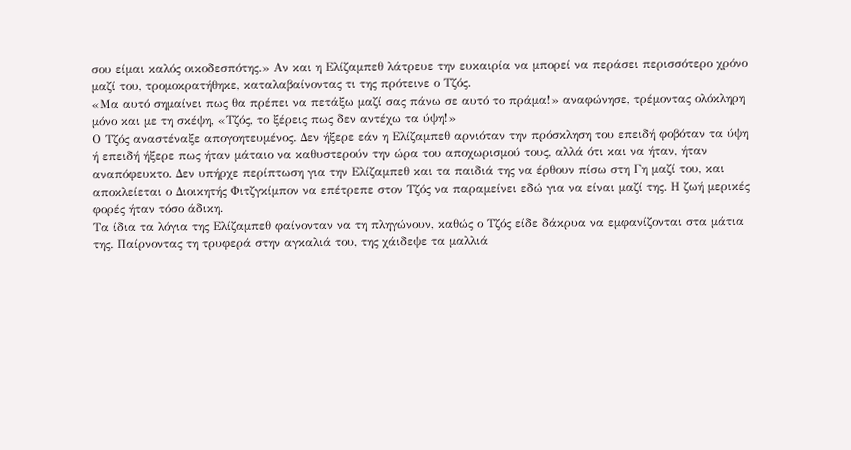σου είμαι καλός οικοδεσπότης.» Αν και η Ελίζαμπεθ λάτρευε την ευκαιρία να μπορεί να περάσει περισσότερο χρόνο μαζί του, τρομοκρατήθηκε, καταλαβαίνοντας τι της πρότεινε ο Τζός.
«Μα αυτό σημαίνει πως θα πρέπει να πετάξω μαζί σας πάνω σε αυτό το πράμα!» αναφώνησε, τρέμοντας ολόκληρη μόνο και με τη σκέψη, «Τζός, το ξέρεις πως δεν αντέχω τα ύψη!»
Ο Τζός αναστέναξε απογοητευμένος. Δεν ήξερε εάν η Ελίζαμπεθ αρνιόταν την πρόσκληση του επειδή φοβόταν τα ύψη ή επειδή ήξερε πως ήταν μάταιο να καθυστερούν την ώρα του αποχωρισμού τους, αλλά ότι και να ήταν, ήταν αναπόφευκτο. Δεν υπήρχε περίπτωση για την Ελίζαμπεθ και τα παιδιά της να έρθουν πίσω στη Γη μαζί του, και αποκλείεται ο Διοικητής Φιτζγκίμπον να επέτρεπε στον Τζός να παραμείνει εδώ για να είναι μαζί της. Η ζωή μερικές φορές ήταν τόσο άδικη.
Τα ίδια τα λόγια της Ελίζαμπεθ φαίνονταν να τη πληγώνουν, καθώς ο Τζός είδε δάκρυα να εμφανίζονται στα μάτια της. Παίρνοντας τη τρυφερά στην αγκαλιά του, της χάιδεψε τα μαλλιά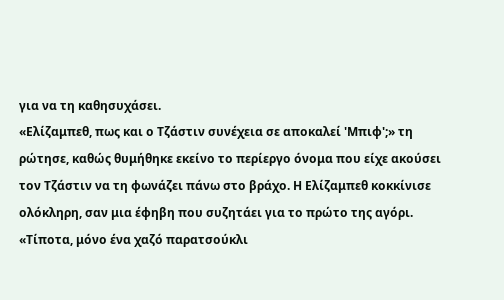για να τη καθησυχάσει.
«Ελίζαμπεθ, πως και ο Τζάστιν συνέχεια σε αποκαλεί 'Μπιφ';» τη ρώτησε, καθώς θυμήθηκε εκείνο το περίεργο όνομα που είχε ακούσει τον Τζάστιν να τη φωνάζει πάνω στο βράχο. Η Ελίζαμπεθ κοκκίνισε ολόκληρη, σαν μια έφηβη που συζητάει για το πρώτο της αγόρι.
«Τίποτα, μόνο ένα χαζό παρατσούκλι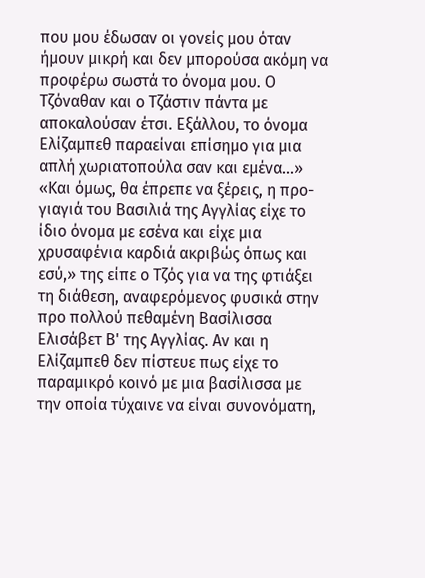που μου έδωσαν οι γονείς μου όταν ήμουν μικρή και δεν μπορούσα ακόμη να προφέρω σωστά το όνομα μου. Ο Τζόναθαν και ο Τζάστιν πάντα με αποκαλούσαν έτσι. Εξάλλου, το όνομα Ελίζαμπεθ παραείναι επίσημο για μια απλή χωριατοπούλα σαν και εμένα...»
«Και όμως, θα έπρεπε να ξέρεις, η προ-γιαγιά του Βασιλιά της Αγγλίας είχε το ίδιο όνομα με εσένα και είχε μια χρυσαφένια καρδιά ακριβώς όπως και εσύ,» της είπε ο Τζός για να της φτιάξει τη διάθεση, αναφερόμενος φυσικά στην προ πολλού πεθαμένη Βασίλισσα Ελισάβετ Β' της Αγγλίας. Αν και η Ελίζαμπεθ δεν πίστευε πως είχε το παραμικρό κοινό με μια βασίλισσα με την οποία τύχαινε να είναι συνονόματη,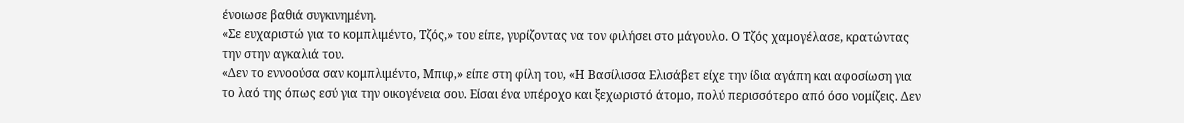ένοιωσε βαθιά συγκινημένη.
«Σε ευχαριστώ για το κομπλιμέντο, Τζός,» του είπε, γυρίζοντας να τον φιλήσει στο μάγουλο. Ο Τζός χαμογέλασε, κρατώντας την στην αγκαλιά του.
«Δεν το εννοούσα σαν κομπλιμέντο, Μπιφ,» είπε στη φίλη του, «Η Βασίλισσα Ελισάβετ είχε την ίδια αγάπη και αφοσίωση για το λαό της όπως εσύ για την οικογένεια σου. Είσαι ένα υπέροχο και ξεχωριστό άτομο, πολύ περισσότερο από όσο νομίζεις. Δεν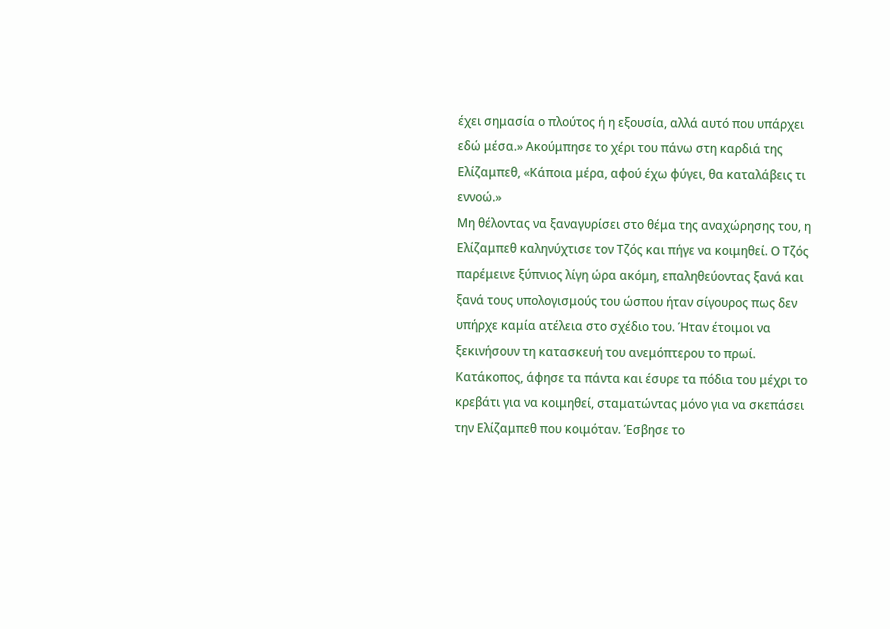έχει σημασία ο πλούτος ή η εξουσία, αλλά αυτό που υπάρχει εδώ μέσα.» Ακούμπησε το χέρι του πάνω στη καρδιά της Ελίζαμπεθ, «Κάποια μέρα, αφού έχω φύγει, θα καταλάβεις τι εννοώ.»
Μη θέλοντας να ξαναγυρίσει στο θέμα της αναχώρησης του, η Ελίζαμπεθ καληνύχτισε τον Τζός και πήγε να κοιμηθεί. Ο Τζός παρέμεινε ξύπνιος λίγη ώρα ακόμη, επαληθεύοντας ξανά και ξανά τους υπολογισμούς του ώσπου ήταν σίγουρος πως δεν υπήρχε καμία ατέλεια στο σχέδιο του. Ήταν έτοιμοι να ξεκινήσουν τη κατασκευή του ανεμόπτερου το πρωί.
Κατάκοπος, άφησε τα πάντα και έσυρε τα πόδια του μέχρι το κρεβάτι για να κοιμηθεί, σταματώντας μόνο για να σκεπάσει την Ελίζαμπεθ που κοιμόταν. Έσβησε το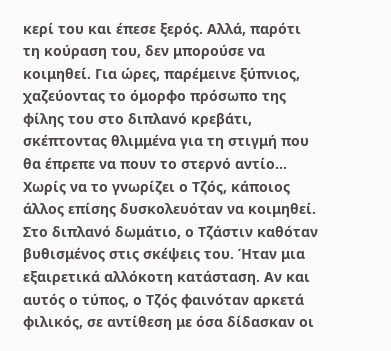κερί του και έπεσε ξερός. Αλλά, παρότι τη κούραση του, δεν μπορούσε να κοιμηθεί. Για ώρες, παρέμεινε ξύπνιος, χαζεύοντας το όμορφο πρόσωπο της φίλης του στο διπλανό κρεβάτι, σκέπτοντας θλιμμένα για τη στιγμή που θα έπρεπε να πουν το στερνό αντίο...
Χωρίς να το γνωρίζει ο Τζός, κάποιος άλλος επίσης δυσκολευόταν να κοιμηθεί. Στο διπλανό δωμάτιο, ο Τζάστιν καθόταν βυθισμένος στις σκέψεις του. Ήταν μια εξαιρετικά αλλόκοτη κατάσταση. Αν και αυτός ο τύπος, ο Τζός φαινόταν αρκετά φιλικός, σε αντίθεση με όσα δίδασκαν οι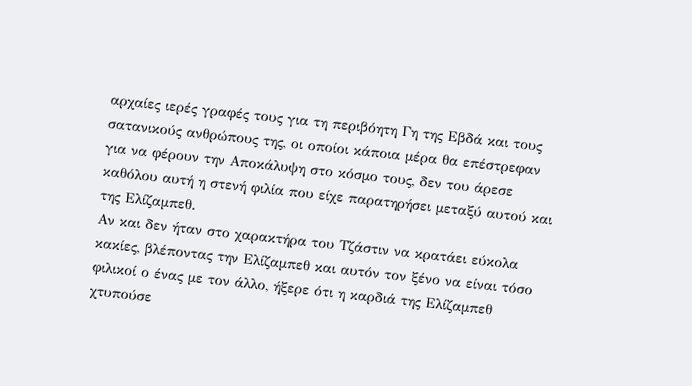αρχαίες ιερές γραφές τους για τη περιβόητη Γη της Εβδά και τους σατανικούς ανθρώπους της, οι οποίοι κάποια μέρα θα επέστρεφαν για να φέρουν την Αποκάλυψη στο κόσμο τους, δεν του άρεσε καθόλου αυτή η στενή φιλία που είχε παρατηρήσει μεταξύ αυτού και της Ελίζαμπεθ.
Αν και δεν ήταν στο χαρακτήρα του Τζάστιν να κρατάει εύκολα κακίες, βλέποντας την Ελίζαμπεθ και αυτόν τον ξένο να είναι τόσο φιλικοί ο ένας με τον άλλο, ήξερε ότι η καρδιά της Ελίζαμπεθ χτυπούσε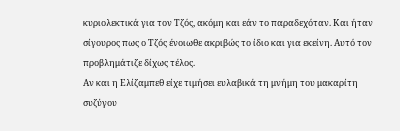κυριολεκτικά για τον Τζός, ακόμη και εάν το παραδεχόταν. Και ήταν σίγουρος πως ο Τζός ένοιωθε ακριβώς το ίδιο και για εκείνη. Αυτό τον προβλημάτιζε δίχως τέλος.
Αν και η Ελίζαμπεθ είχε τιμήσει ευλαβικά τη μνήμη του μακαρίτη συζύγου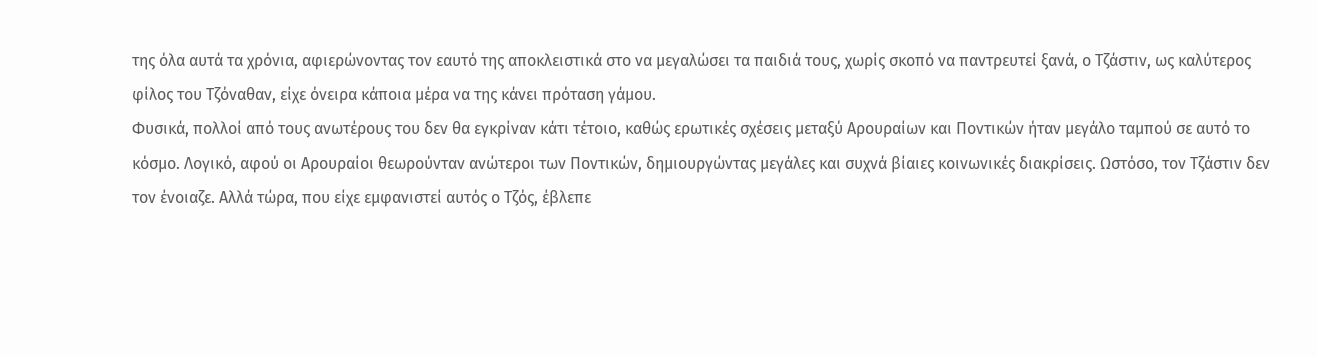της όλα αυτά τα χρόνια, αφιερώνοντας τον εαυτό της αποκλειστικά στο να μεγαλώσει τα παιδιά τους, χωρίς σκοπό να παντρευτεί ξανά, ο Τζάστιν, ως καλύτερος φίλος του Τζόναθαν, είχε όνειρα κάποια μέρα να της κάνει πρόταση γάμου.
Φυσικά, πολλοί από τους ανωτέρους του δεν θα εγκρίναν κάτι τέτοιο, καθώς ερωτικές σχέσεις μεταξύ Αρουραίων και Ποντικών ήταν μεγάλο ταμπού σε αυτό το κόσμο. Λογικό, αφού οι Αρουραίοι θεωρούνταν ανώτεροι των Ποντικών, δημιουργώντας μεγάλες και συχνά βίαιες κοινωνικές διακρίσεις. Ωστόσο, τον Τζάστιν δεν τον ένοιαζε. Αλλά τώρα, που είχε εμφανιστεί αυτός ο Τζός, έβλεπε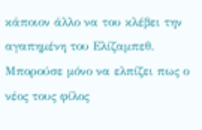κάποιον άλλο να του κλέβει την αγαπημένη του Ελίζαμπεθ. Μπορούσε μόνο να ελπίζει πως ο νέος τους φίλος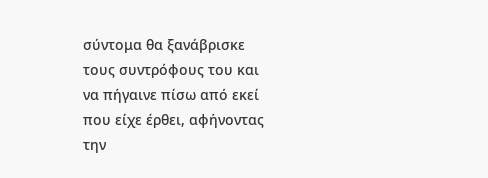σύντομα θα ξανάβρισκε τους συντρόφους του και να πήγαινε πίσω από εκεί που είχε έρθει, αφήνοντας την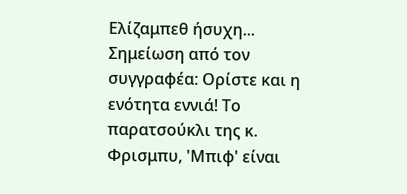Ελίζαμπεθ ήσυχη...
Σημείωση από τον συγγραφέα: Ορίστε και η ενότητα εννιά! Το παρατσούκλι της κ. Φρισμπυ, 'Μπιφ' είναι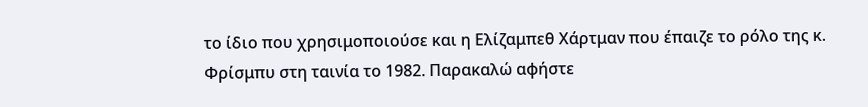το ίδιο που χρησιμοποιούσε και η Ελίζαμπεθ Χάρτμαν που έπαιζε το ρόλο της κ. Φρίσμπυ στη ταινία το 1982. Παρακαλώ αφήστε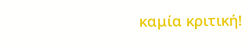καμία κριτική!